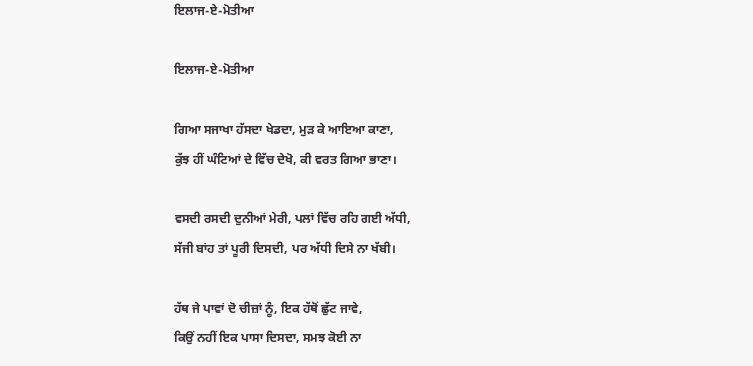ਇਲਾਜ-ਏ-ਮੋਤੀਆ

ਇਲਾਜ-ਏ-ਮੋਤੀਆ

ਗਿਆ ਸਜਾਖਾ ਹੱਸਦਾ ਖੇਡਦਾ, ਮੁੜ ਕੇ ਆਇਆ ਕਾਣਾ,
ਕੁੱਝ ਹੀਂ ਘੰਟਿਆਂ ਦੇ ਵਿੱਚ ਦੇਖੋ, ਕੀ ਵਰਤ ਗਿਆ ਭਾਣਾ।

ਵਸਦੀ ਰਸਦੀ ਦੁਨੀਆਂ ਮੇਰੀ, ਪਲਾਂ ਵਿੱਚ ਰਹਿ ਗਈ ਅੱਧੀ,
ਸੱਜੀ ਬਾਂਹ ਤਾਂ ਪੂਰੀ ਦਿਸਦੀ, ਪਰ ਅੱਧੀ ਦਿਸੇ ਨਾ ਖੱਬੀ।

ਹੱਥ ਜੇ ਪਾਵਾਂ ਦੋ ਚੀਜ਼ਾਂ ਨੂੰ, ਇਕ ਹੱਥੋਂ ਛੁੱਟ ਜਾਵੇ,
ਕਿਉਂ ਨਹੀਂ ਇਕ ਪਾਸਾ ਦਿਸਦਾ, ਸਮਝ ਕੋਈ ਨਾ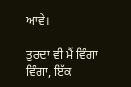ਆਵੇ।

ਤੁਰਦਾ ਵੀ ਮੈਂ ਵਿੰਗਾ ਵਿੰਗਾ, ਇੱਕ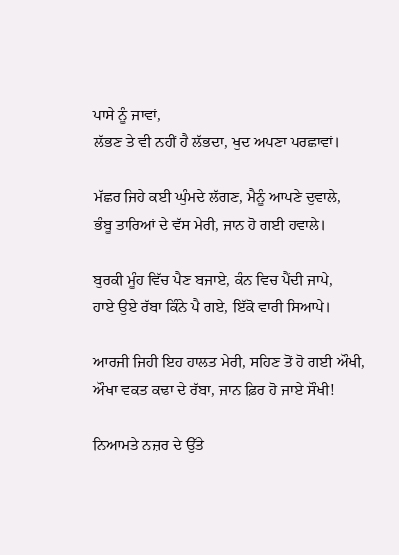ਪਾਸੇ ਨੂੰ ਜਾਵਾਂ,
ਲੱਭਣ ਤੇ ਵੀ ਨਹੀਂ ਹੈ ਲੱਭਦਾ, ਖੁਦ ਅਪਣਾ ਪਰਛਾਵਾਂ।

ਮੱਛਰ ਜਿਹੇ ਕਈ ਘੁੰਮਦੇ ਲੱਗਣ, ਮੈਨੂੰ ਆਪਣੇ ਦੁਵਾਲੇ,
ਭੰਬੂ ਤਾਰਿਆਂ ਦੇ ਵੱਸ ਮੇਰੀ, ਜਾਨ ਹੋ ਗਈ ਹਵਾਲੇ।

ਬੁਰਕੀ ਮੂੰਹ ਵਿੱਚ ਪੈਣ ਬਜਾਏ, ਕੰਨ ਵਿਚ ਪੈਂਦੀ ਜਾਪੇ,
ਹਾਏ ਉਏ ਰੱਬਾ ਕਿੰਨੇ ਪੈ ਗਏ, ਇੱਕੋ ਵਾਰੀ ਸਿਆਪੇ।

ਆਰਜੀ ਜਿਹੀ ਇਹ ਹਾਲਤ ਮੇਰੀ, ਸਹਿਣ ਤੋਂ ਹੋ ਗਈ ਔਖੀ,
ਔਖਾ ਵਕਤ ਕਢਾ ਦੇ ਰੱਬਾ, ਜਾਨ ਫ਼ਿਰ ਹੋ ਜਾਏ ਸੌਖੀ!

ਨਿਆਮਤੇ ਨਜ਼ਰ ਦੇ ਉੱਤੇ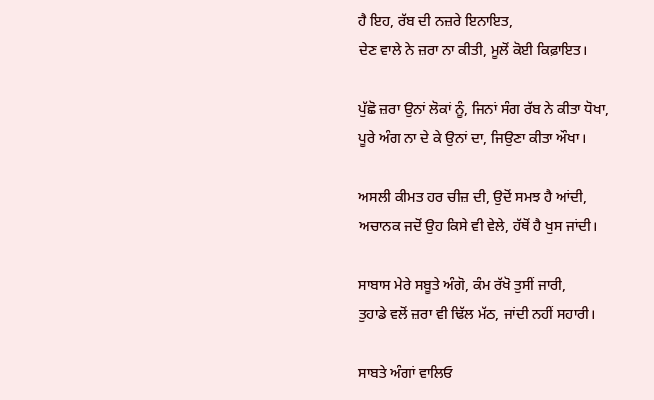ਹੈ ਇਹ, ਰੱਬ ਦੀ ਨਜ਼ਰੇ ਇਨਾਇਤ,
ਦੇਣ ਵਾਲੇ ਨੇ ਜ਼ਰਾ ਨਾ ਕੀਤੀ, ਮੂਲੋਂ ਕੋਈ ਕਿਫ਼ਾਇਤ।

ਪੁੱਛੋ ਜ਼ਰਾ ਉਨਾਂ ਲੋਕਾਂ ਨੂੰ, ਜਿਨਾਂ ਸੰਗ ਰੱਬ ਨੇ ਕੀਤਾ ਧੋਖਾ,
ਪੂਰੇ ਅੰਗ ਨਾ ਦੇ ਕੇ ਉਨਾਂ ਦਾ, ਜਿਉਣਾ ਕੀਤਾ ਔਖਾ।

ਅਸਲੀ ਕੀਮਤ ਹਰ ਚੀਜ਼ ਦੀ, ਉਦੋਂ ਸਮਝ ਹੈ ਆਂਦੀ,
ਅਚਾਨਕ ਜਦੋਂ ਉਹ ਕਿਸੇ ਵੀ ਵੇਲੇ, ਹੱਥੋਂ ਹੈ ਖੁਸ ਜਾਂਦੀ।

ਸਾਬਾਸ ਮੇਰੇ ਸਬੂਤੇ ਅੰਗੋ, ਕੰਮ ਰੱਖੋ ਤੁਸੀਂ ਜਾਰੀ,
ਤੁਹਾਡੇ ਵਲੋਂ ਜ਼ਰਾ ਵੀ ਢਿੱਲ ਮੱਠ, ਜਾਂਦੀ ਨਹੀਂ ਸਹਾਰੀ।

ਸਾਬਤੇ ਅੰਗਾਂ ਵਾਲਿਓ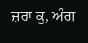ਜ਼ਰਾ ਕੁ, ਅੰਗ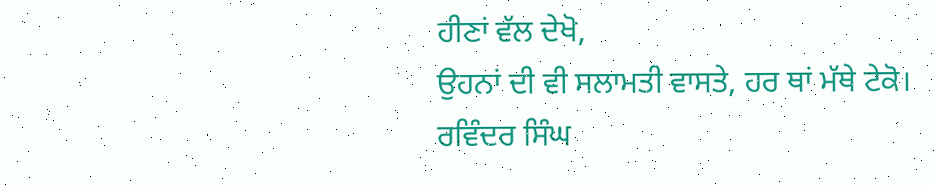ਹੀਣਾਂ ਵੱਲ ਦੇਖੋ,
ਉਹਨਾਂ ਦੀ ਵੀ ਸਲਾਮਤੀ ਵਾਸਤੇ, ਹਰ ਥਾਂ ਮੱਥੇ ਟੇਕੋ।
ਰਵਿੰਦਰ ਸਿੰਘ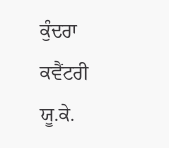ਕੁੰਦਰਾ
ਕਵੈਂਟਰੀ ਯੂ.ਕੇ.